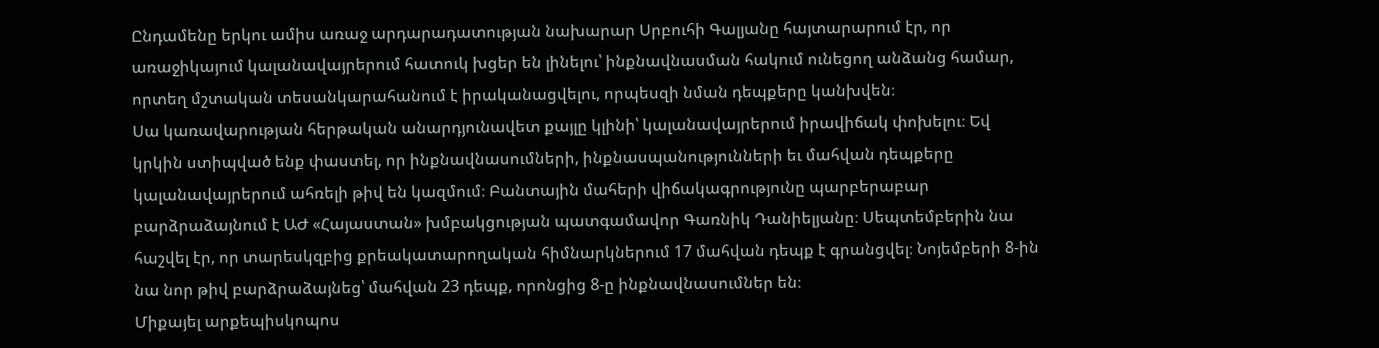Ընդամենը երկու ամիս առաջ արդարադատության նախարար Սրբուհի Գալյանը հայտարարում էր, որ առաջիկայում կալանավայրերում հատուկ խցեր են լինելու՝ ինքնավնասման հակում ունեցող անձանց համար, որտեղ մշտական տեսանկարահանում է իրականացվելու, որպեսզի նման դեպքերը կանխվեն։
Սա կառավարության հերթական անարդյունավետ քայլը կլինի՝ կալանավայրերում իրավիճակ փոխելու։ Եվ կրկին ստիպված ենք փաստել, որ ինքնավնասումների, ինքնասպանությունների եւ մահվան դեպքերը կալանավայրերում ահռելի թիվ են կազմում։ Բանտային մահերի վիճակագրությունը պարբերաբար բարձրաձայնում է ԱԺ «Հայաստան» խմբակցության պատգամավոր Գառնիկ Դանիելյանը։ Սեպտեմբերին նա հաշվել էր, որ տարեսկզբից քրեակատարողական հիմնարկներում 17 մահվան դեպք է գրանցվել։ Նոյեմբերի 8-ին նա նոր թիվ բարձրաձայնեց՝ մահվան 23 դեպք, որոնցից 8-ը ինքնավնասումներ են։
Միքայել արքեպիսկոպոս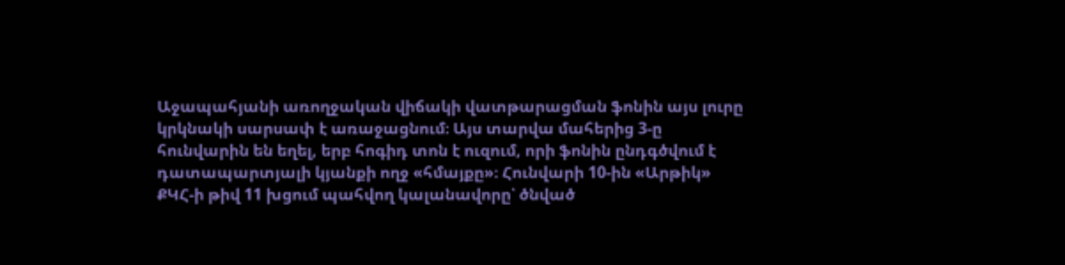Աջապահյանի առողջական վիճակի վատթարացման ֆոնին այս լուրը կրկնակի սարսափ է առաջացնում։ Այս տարվա մահերից 3-ը հունվարին են եղել, երբ հոգիդ տոն է ուզում, որի ֆոնին ընդգծվում է դատապարտյալի կյանքի ողջ «հմայքը»։ Հունվարի 10-ին «Արթիկ» ՔԿՀ-ի թիվ 11 խցում պահվող կալանավորը՝ ծնված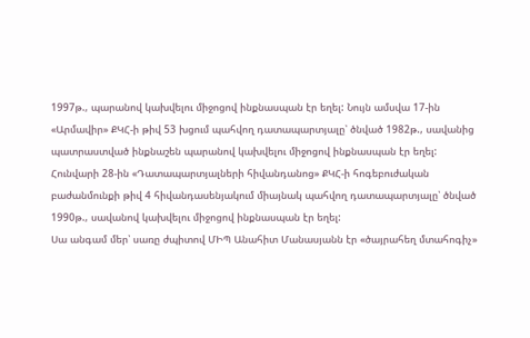1997թ., պարանով կախվելու միջոցով ինքնասպան էր եղել: Նույն ամսվա 17-ին «Արմավիր» ՔԿՀ-ի թիվ 53 խցում պահվող դատապարտյալը՝ ծնված 1982թ., սավանից պատրաստված ինքնաշեն պարանով կախվելու միջոցով ինքնասպան էր եղել: Հունվարի 28-ին «Դատապարտյալների հիվանդանոց» ՔԿՀ-ի հոգեբուժական բաժանմունքի թիվ 4 հիվանդասենյակում միայնակ պահվող դատապարտյալը՝ ծնված 1990թ., սավանով կախվելու միջոցով ինքնասպան էր եղել:
Սա անգամ մեր՝ սառը ժպիտով ՄԻՊ Անահիտ Մանասյանն էր «ծայրահեղ մտահոգիչ»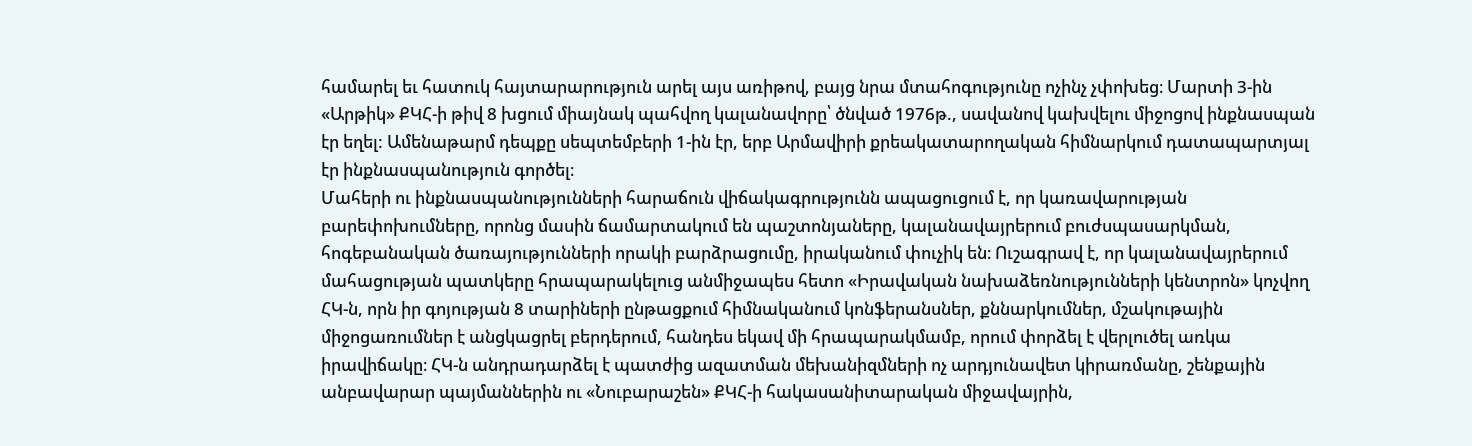համարել եւ հատուկ հայտարարություն արել այս առիթով, բայց նրա մտահոգությունը ոչինչ չփոխեց։ Մարտի 3-ին «Արթիկ» ՔԿՀ-ի թիվ 8 խցում միայնակ պահվող կալանավորը՝ ծնված 1976թ., սավանով կախվելու միջոցով ինքնասպան էր եղել: Ամենաթարմ դեպքը սեպտեմբերի 1-ին էր, երբ Արմավիրի քրեակատարողական հիմնարկում դատապարտյալ էր ինքնասպանություն գործել։
Մահերի ու ինքնասպանությունների հարաճուն վիճակագրությունն ապացուցում է, որ կառավարության բարեփոխումները, որոնց մասին ճամարտակում են պաշտոնյաները, կալանավայրերում բուժսպասարկման, հոգեբանական ծառայությունների որակի բարձրացումը, իրականում փուչիկ են։ Ուշագրավ է, որ կալանավայրերում մահացության պատկերը հրապարակելուց անմիջապես հետո «Իրավական նախաձեռնությունների կենտրոն» կոչվող ՀԿ-ն, որն իր գոյության 8 տարիների ընթացքում հիմնականում կոնֆերանսներ, քննարկումներ, մշակութային միջոցառումներ է անցկացրել բերդերում, հանդես եկավ մի հրապարակմամբ, որում փորձել է վերլուծել առկա իրավիճակը։ ՀԿ-ն անդրադարձել է պատժից ազատման մեխանիզմների ոչ արդյունավետ կիրառմանը, շենքային անբավարար պայմաններին ու «Նուբարաշեն» ՔԿՀ-ի հակասանիտարական միջավայրին,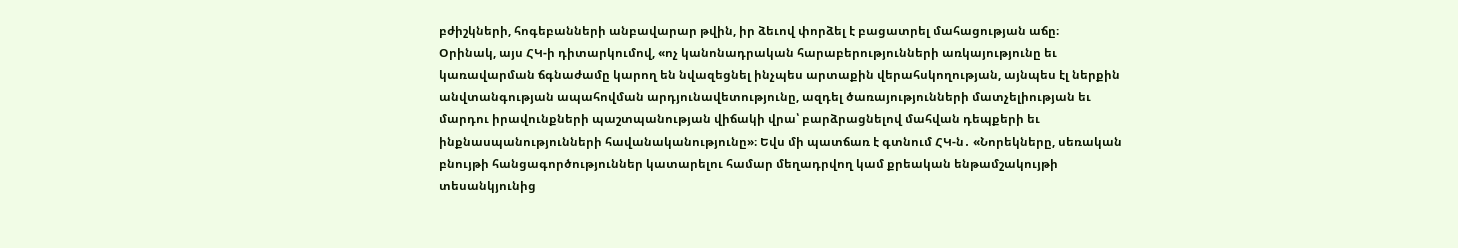բժիշկների, հոգեբանների անբավարար թվին, իր ձեւով փորձել է բացատրել մահացության աճը։
Օրինակ, այս ՀԿ-ի դիտարկումով, «ոչ կանոնադրական հարաբերությունների առկայությունը եւ կառավարման ճգնաժամը կարող են նվազեցնել ինչպես արտաքին վերահսկողության, այնպես էլ ներքին անվտանգության ապահովման արդյունավետությունը, ազդել ծառայությունների մատչելիության եւ մարդու իրավունքների պաշտպանության վիճակի վրա՝ բարձրացնելով մահվան դեպքերի եւ ինքնասպանությունների հավանականությունը»։ Եվս մի պատճառ է գտնում ՀԿ-ն․ «Նորեկները, սեռական բնույթի հանցագործություններ կատարելու համար մեղադրվող կամ քրեական ենթամշակույթի տեսանկյունից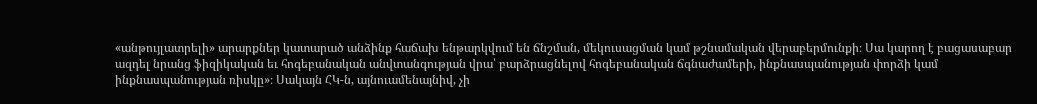«անթույլատրելի» արարքներ կատարած անձինք հաճախ ենթարկվում են ճնշման, մեկուսացման կամ թշնամական վերաբերմունքի։ Սա կարող է բացասաբար ազդել նրանց ֆիզիկական եւ հոգեբանական անվտանգության վրա՝ բարձրացնելով հոգեբանական ճգնաժամերի, ինքնասպանության փորձի կամ ինքնասպանության ռիսկը»։ Սակայն ՀԿ-ն, այնուամենայնիվ, չի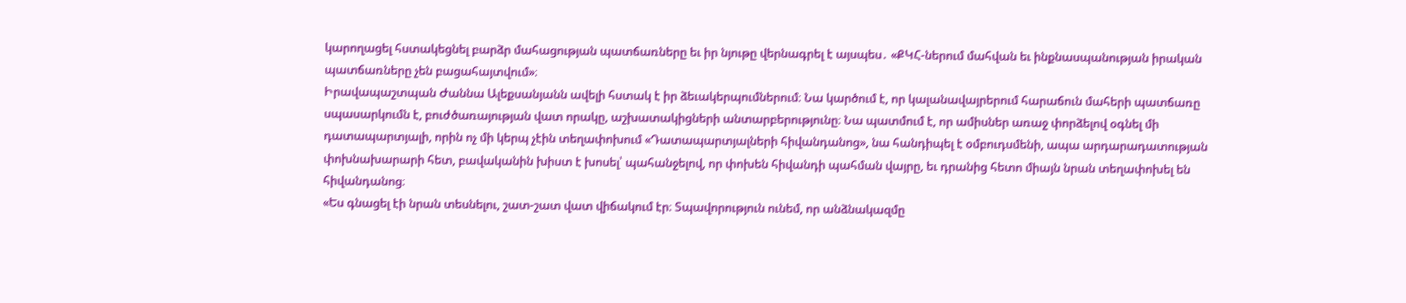կարողացել հստակեցնել բարձր մահացության պատճառները եւ իր նյութը վերնագրել է այսպես․ «ՔԿՀ-ներում մահվան եւ ինքնասպանության իրական պատճառները չեն բացահայտվում»։
Իրավապաշտպան Ժաննա Ալեքսանյանն ավելի հստակ է իր ձեւակերպումներում։ Նա կարծում է, որ կալանավայրերում հարաճուն մահերի պատճառը սպասարկումն է, բուժծառայության վատ որակը, աշխատակիցների անտարբերությունը։ Նա պատմում է, որ ամիսներ առաջ փորձելով օգնել մի դատապարտյալի, որին ոչ մի կերպ չէին տեղափոխում «Դատապարտյալների հիվանդանոց», նա հանդիպել է օմբուդսմենի, ապա արդարադատության փոխնախարարի հետ, բավականին խիստ է խոսել՝ պահանջելով, որ փոխեն հիվանդի պահման վայրը, եւ դրանից հետո միայն նրան տեղափոխել են հիվանդանոց։
«Ես գնացել էի նրան տեսնելու, շատ-շատ վատ վիճակում էր։ Տպավորություն ունեմ, որ անձնակազմը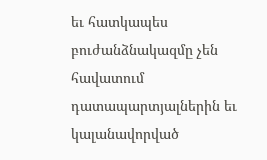եւ հատկապես բուժանձնակազմը չեն հավատում դատապարտյալներին եւ կալանավորված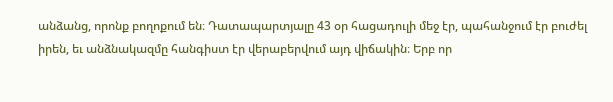անձանց, որոնք բողոքում են։ Դատապարտյալը 43 օր հացադուլի մեջ էր, պահանջում էր բուժել իրեն, եւ անձնակազմը հանգիստ էր վերաբերվում այդ վիճակին։ Երբ որ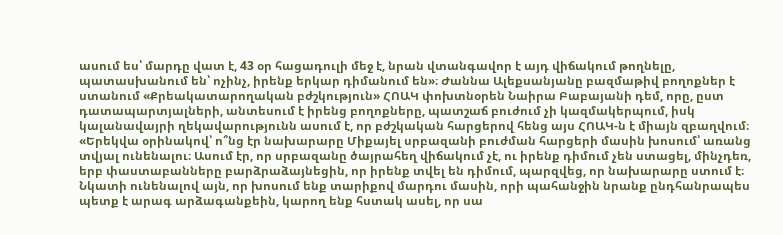ասում ես՝ մարդը վատ է, 43 օր հացադուլի մեջ է, նրան վտանգավոր է այդ վիճակում թողնելը, պատասխանում են՝ ոչինչ, իրենք երկար դիմանում են»։ Ժաննա Ալեքսանյանը բազմաթիվ բողոքներ է ստանում «Քրեակատարողական բժշկություն» ՀՈԱԿ փոխտնօրեն Նաիրա Բաբայանի դեմ, որը, ըստ դատապարտյալների, անտեսում է իրենց բողոքները, պատշաճ բուժում չի կազմակերպում, իսկ կալանավայրի ղեկավարությունն ասում է, որ բժշկական հարցերով հենց այս ՀՈԱԿ-ն է միայն զբաղվում։
«Երեկվա օրինակով՝ ո՞նց էր նախարարը Միքայել սրբազանի բուժման հարցերի մասին խոսում՝ առանց տվյալ ունենալու։ Ասում էր, որ սրբազանը ծայրահեղ վիճակում չէ, ու իրենք դիմում չեն ստացել, մինչդեռ, երբ փաստաբանները բարձրաձայնեցին, որ իրենք տվել են դիմում, պարզվեց, որ նախարարը ստում է։ Նկատի ունենալով այն, որ խոսում ենք տարիքով մարդու մասին, որի պահանջին նրանք ընդհանրապես պետք է արագ արձագանքեին, կարող ենք հստակ ասել, որ սա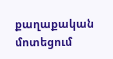քաղաքական մոտեցում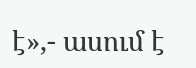է»,- ասում է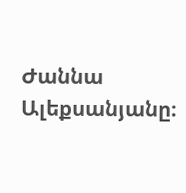Ժաննա Ալեքսանյանը։